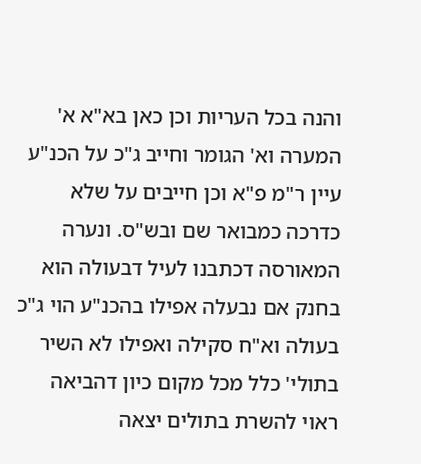והנה בכל העריות וכן כאן בא"א א' המערה וא' הגומר וחייב ג"כ על הכנ"ע עיין ר"מ פ"א וכן חייבים על שלא כדרכה כמבואר שם ובש"ס. ונערה המאורסה דכתבנו לעיל דבעולה הוא בחנק אם נבעלה אפילו בהכנ"ע הוי ג"כ בעולה וא"ח סקילה ואפילו לא השיר בתולי' כלל מכל מקום כיון דהביאה ראוי להשרת בתולים יצאה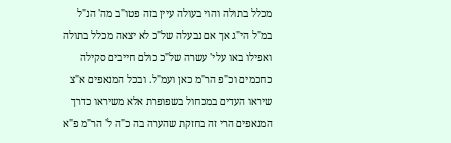מכלל בתולה והוי בעולה עיין בזה פטו"ב מה' הנ"ל במ"ל הי"ג אך אם נבעלה של"כ לא יצאה מכלל בתולה ואפילו באו עלי' עשרה של"כ כולם חייבים סקילה כחכמים וכ"פ הר"מ כאן ועמ"ל. ובכל המנאפים א"צ שיראו העדים במכחול בשפופרת אלא משיראו כדרך המנאפים הרי זה בחזקת שהערה בה כ"ה ל' הר"מ פ"א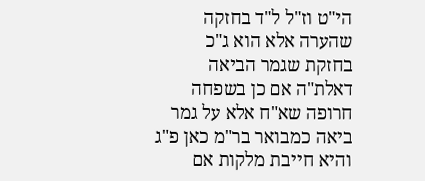הי"ט וז"ל ל"ד בחזקה שהערה אלא הוא ג"כ בחזקת שגמר הביאה דאלת"ה אם כן בשפחה חרופה שא"ח אלא על גמר ביאה כמבואר בר"מ כאן פ"ג והיא חייבת מלקות אם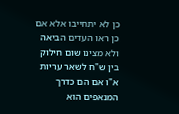כן לא יתחייבו אלא אם כן ראו העדים הביאה ולא מצינו שום חילוק בין ש"ח לשאר עריות א"ו אם הם כדרך המנאפים הוא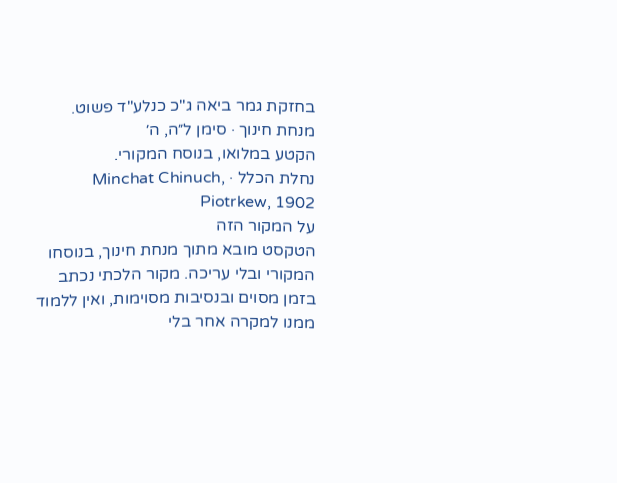בחזקת גמר ביאה ג"כ כנלע"ד פשוט.
מנחת חינוך · סימן ל״ה, ה׳
הקטע במלואו, בנוסח המקורי.
נחלת הכלל · Minchat Chinuch, Piotrkew, 1902
על המקור הזה
הטקסט מובא מתוך מנחת חינוך, בנוסחו המקורי ובלי עריכה. מקור הלכתי נכתב בזמן מסוים ובנסיבות מסוימות, ואין ללמוד ממנו למקרה אחר בלי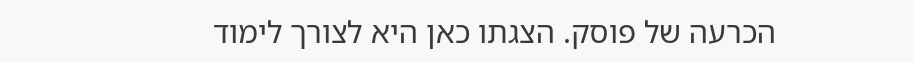הכרעה של פוסק. הצגתו כאן היא לצורך לימוד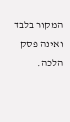המקור בלבד ואינה פסק הלכה.